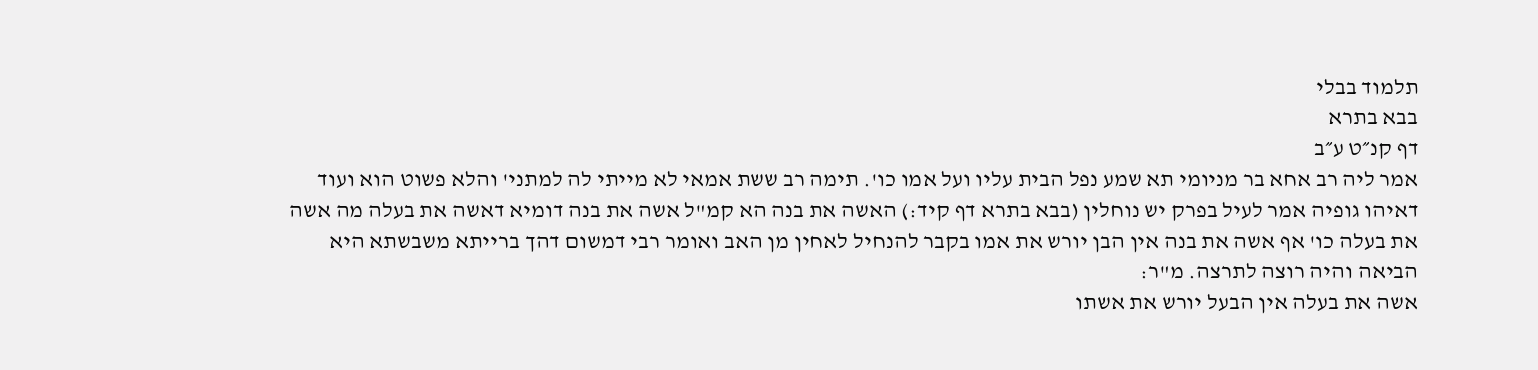תלמוד בבלי
בבא בתרא
דף קנ״ט ע״ב
אמר ליה רב אחא בר מניומי תא שמע נפל הבית עליו ועל אמו כו'. תימה רב ששת אמאי לא מייתי לה למתני' והלא פשוט הוא ועוד דאיהו גופיה אמר לעיל בפרק יש נוחלין (בבא בתרא דף קיד:) האשה את בנה הא קמ"ל אשה את בנה דומיא דאשה את בעלה מה אשה את בעלה כו' אף אשה את בנה אין הבן יורש את אמו בקבר להנחיל לאחין מן האב ואומר רבי דמשום דהך ברייתא משבשתא היא הביאה והיה רוצה לתרצה. מ"ר:
אשה את בעלה אין הבעל יורש את אשתו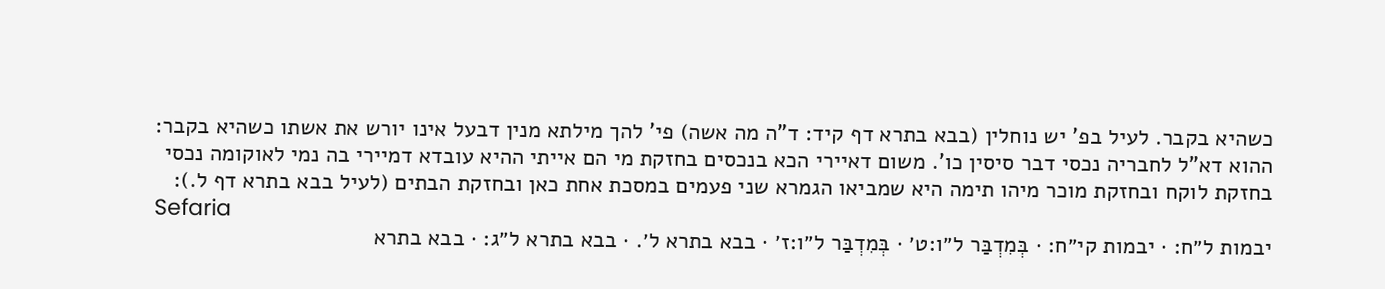כשהיא בקבר. לעיל בפ' יש נוחלין (בבא בתרא דף קיד: ד"ה מה אשה) פי' להך מילתא מנין דבעל אינו יורש את אשתו כשהיא בקבר:
ההוא דא"ל לחבריה נכסי דבר סיסין כו'. משום דאיירי הכא בנכסים בחזקת מי הם אייתי ההיא עובדא דמיירי בה נמי לאוקומה נכסי בחזקת לוקח ובחזקת מוכר מיהו תימה היא שמביאו הגמרא שני פעמים במסכת אחת כאן ובחזקת הבתים (לעיל בבא בתרא דף ל.):
Sefaria
יבמות ל״ח: · יבמות קי״ח: · בְּמִדְבַּר ל״ו:ט׳ · בְּמִדְבַּר ל״ו:ז׳ · בבא בתרא ל׳. · בבא בתרא ל״ג: · בבא בתרא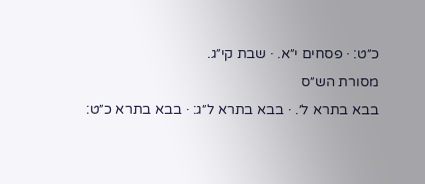כ״ט: · פסחים י״א. · שבת קי״ג.
מסורת הש״ס
בבא בתרא ל׳. · בבא בתרא ל״ג: · בבא בתרא כ״ט: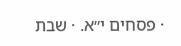· פסחים י״א. · שבת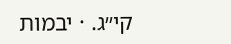קי״ג. · יבמות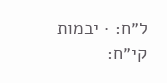ל״ח: · יבמות קי״ח: